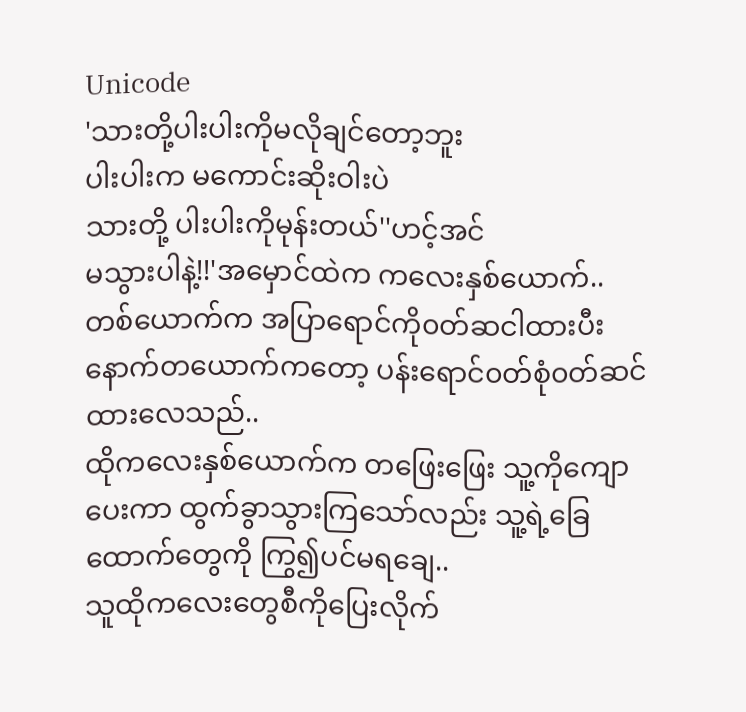Unicode
'သားတို့ပါးပါးကိုမလိုချင်တော့ဘူး
ပါးပါးက မကောင်းဆိုးဝါးပဲ
သားတို့ ပါးပါးကိုမုန်းတယ်''ဟင့်အင်
မသွားပါနဲ့!!'အမှောင်ထဲက ကလေးနှစ်ယောက်..
တစ်ယောက်က အပြာရောင်ကို၀တ်ဆငါထားပီး နောက်တယောက်ကတော့ ပန်းရောင်၀တ်စုံ၀တ်ဆင်ထားလေသည်..
ထိုကလေးနှစ်ယောက်က တဖြေးဖြေး သူ့ကိုကျောပေးကာ ထွက်ခွာသွားကြသော်လည်း သူ့ရဲ့ခြေထောက်တွေကို ကြွ၍ပင်မရချေ..
သူထိုကလေးတွေစီကိုပြေးလိုက်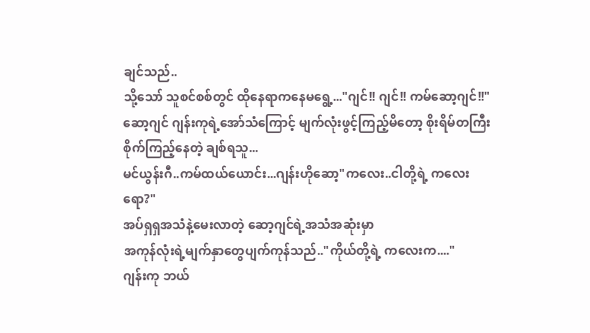ချင်သည်..
သို့သော် သူစင်စစ်တွင် ထိုနေရာကနေမရွေ့..."ဂျင်!! ဂျင်!! ကမ်ဆော့ဂျင်!!"
ဆော့ဂျင် ဂျန်းကုရဲ့အော်သံကြောင့် မျက်လုံးဖွင့်ကြည့်မိတော့ စိုးရိမ်တကြီးစိုက်ကြည့်နေတဲ့ ချစ်ရသူ...
မင်ယွန်းဂီ..ကမ်ထယ်ယောင်း...ဂျန်းဟိုဆော့"ကလေး..ငါတို့ရဲ့ ကလေးရော?"
အပ်ရှရှအသံနဲ့မေးလာတဲ့ ဆော့ဂျင်ရဲ့အသံအဆုံးမှာ
အကုန်လုံးရဲ့မျက်နှာတွေပျက်ကုန်သည်.."ကိုယ်တို့ရဲ့ ကလေးက...."
ဂျန်းကု ဘယ်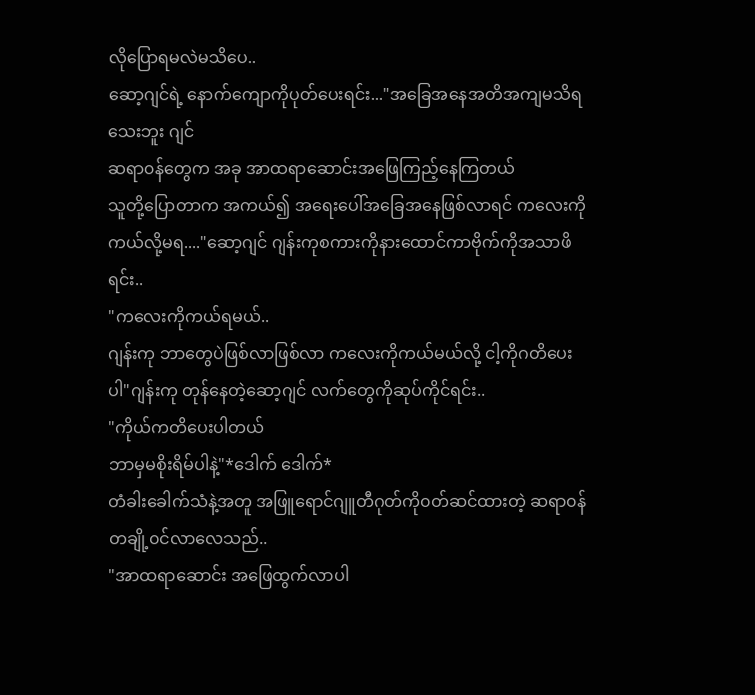လိုပြောရမလဲမသိပေ..
ဆော့ဂျင်ရဲ့ နောက်ကျောကိုပုတ်ပေးရင်း..."အခြေအနေအတိအကျမသိရသေးဘူး ဂျင်
ဆရာ၀န်တွေက အခု အာထရာဆောင်းအဖြေကြည့်နေကြတယ်
သူတို့ပြောတာက အကယ်၍ အရေးပေါ်အခြေအနေဖြစ်လာရင် ကလေးကိုကယ်လို့မရ...."ဆော့ဂျင် ဂျန်းကုစကားကိုနားထောင်ကာဗိုက်ကိုအသာဖိရင်း..
"ကလေးကိုကယ်ရမယ်..
ဂျန်းကု ဘာတွေပဲဖြစ်လာဖြစ်လာ ကလေးကိုကယ်မယ်လို့ ငါ့ကိုဂတိပေးပါ"ဂျန်းကု တုန်နေတဲ့ဆော့ဂျင် လက်တွေကိုဆုပ်ကိုင်ရင်း..
"ကိုယ်ကတိပေးပါတယ်
ဘာမှမစိုးရိမ်ပါနဲ့"*ဒေါက် ဒေါက်*
တံခါးခေါက်သံနဲ့အတူ အဖြူရောင်ဂျူတီဂုတ်ကို၀တ်ဆင်ထားတဲ့ ဆရာ၀န်တချို့၀င်လာလေသည်..
"အာထရာဆောင်း အဖြေထွက်လာပါ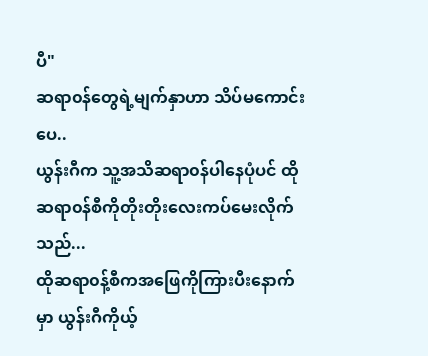ပီ"
ဆရာ၀န်တွေရဲ့မျက်နှာဟာ သိပ်မကောင်းပေ..
ယွန်းဂီက သူ့အသိဆရာ၀န်ပါနေပုံပင် ထိုဆရာ၀န်စီကိုတိုးတိုးလေးကပ်မေးလိုက်သည်...
ထိုဆရာ၀န့်စီကအဖြေကိုကြားပီးနောက်မှာ ယွန်းဂီကိုယ့်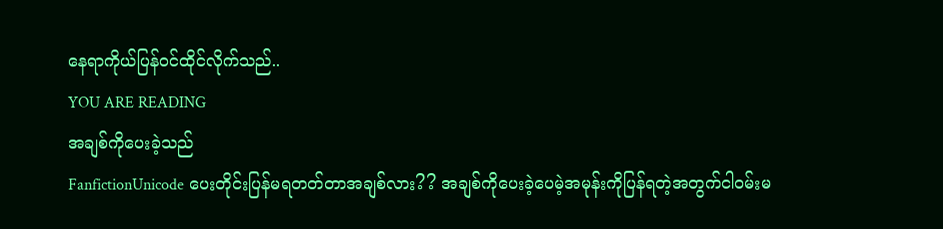နေရာကိုယ်ပြန်၀င်ထိုင်လိုက်သည်..
YOU ARE READING
အချစ်ကိုပေးခဲ့သည်
FanfictionUnicode ပေးတိုင်းပြန်မရတတ်တာအချစ်လား?? အချစ်ကိုပေးခဲ့ပေမဲ့အမုန်းကိုပြန်ရတဲ့အတွက်ငါ၀မ်းမ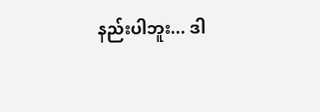နည်းပါဘူး... ဒါ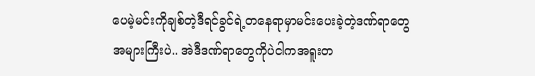ပေမဲ့မင်းကိုချစ်တဲ့ဒီရင်ခွင်ရဲ့တနေရာမှာမင်းပေးခဲ့တဲ့ဒဏ်ရာတွေအများကြီးပဲ.. အဲဒီဒဏ်ရာတွေကိုပဲငါကအရူးတ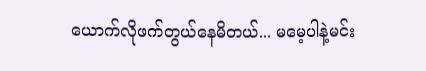ယောက်လိုဖက်တွယ်နေမိတယ်... မမေ့ပါနဲ့မင်း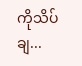ကိုသိပ်ချ...